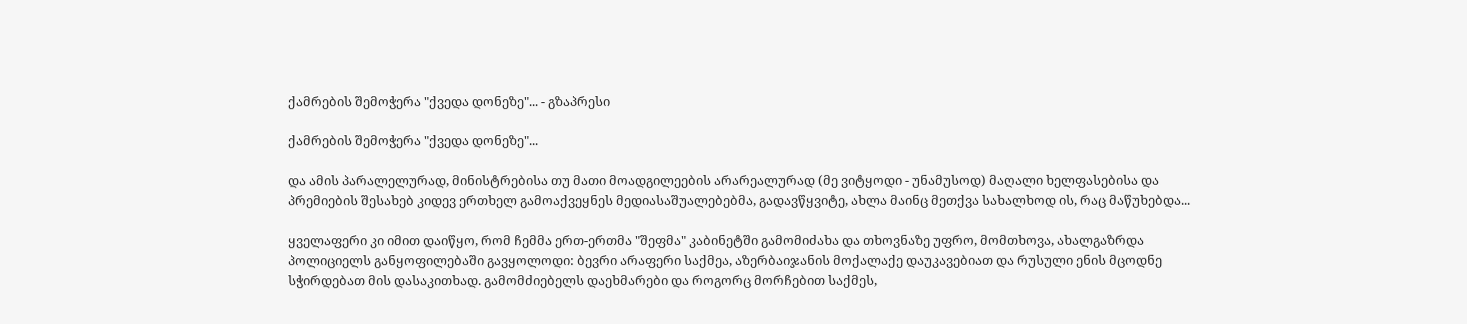ქამრების შემოჭერა "ქვედა დონეზე"... - გზაპრესი

ქამრების შემოჭერა "ქვედა დონეზე"...

და ამის პარალელურად, მინისტრებისა თუ მათი მოადგილეების არარეალურად (მე ვიტყოდი - უნამუსოდ) მაღალი ხელფასებისა და პრემიების შესახებ კიდევ ერთხელ გამოაქვეყნეს მედიასაშუალებებმა, გადავწყვიტე, ახლა მაინც მეთქვა სახალხოდ ის, რაც მაწუხებდა...

ყველაფერი კი იმით დაიწყო, რომ ჩემმა ერთ-ერთმა "შეფმა" კაბინეტში გამომიძახა და თხოვნაზე უფრო, მომთხოვა, ახალგაზრდა პოლიციელს განყოფილებაში გავყოლოდი: ბევრი არაფერი საქმეა, აზერბაიჯანის მოქალაქე დაუკავებიათ და რუსული ენის მცოდნე სჭირდებათ მის დასაკითხად. გამომძიებელს დაეხმარები და როგორც მორჩებით საქმეს,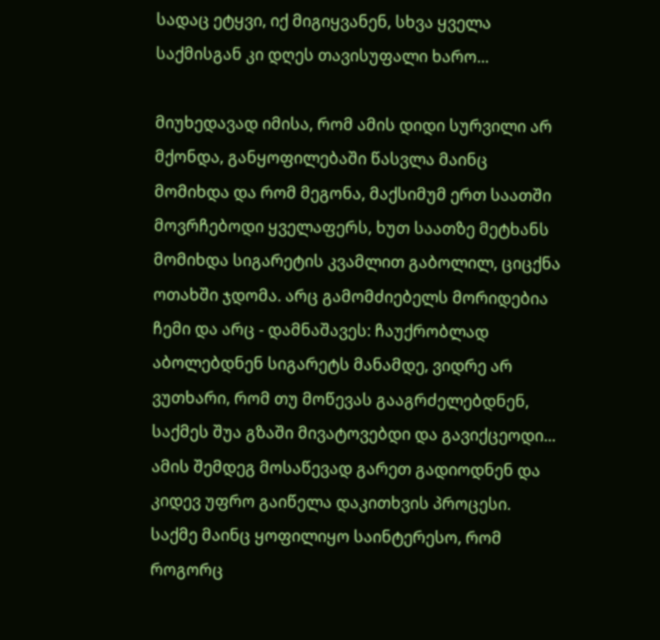სადაც ეტყვი, იქ მიგიყვანენ, სხვა ყველა საქმისგან კი დღეს თავისუფალი ხარო...

მიუხედავად იმისა, რომ ამის დიდი სურვილი არ მქონდა, განყოფილებაში წასვლა მაინც მომიხდა და რომ მეგონა, მაქსიმუმ ერთ საათში მოვრჩებოდი ყველაფერს, ხუთ საათზე მეტხანს მომიხდა სიგარეტის კვამლით გაბოლილ, ციცქნა ოთახში ჯდომა. არც გამომძიებელს მორიდებია ჩემი და არც - დამნაშავეს: ჩაუქრობლად აბოლებდნენ სიგარეტს მანამდე, ვიდრე არ ვუთხარი, რომ თუ მოწევას გააგრძელებდნენ, საქმეს შუა გზაში მივატოვებდი და გავიქცეოდი... ამის შემდეგ მოსაწევად გარეთ გადიოდნენ და კიდევ უფრო გაიწელა დაკითხვის პროცესი. საქმე მაინც ყოფილიყო საინტერესო, რომ როგორც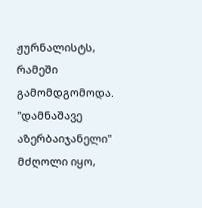ჟურნალისტს, რამეში გამომდგომოდა. "დამნაშავე აზერბაიჯანელი" მძღოლი იყო,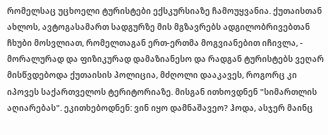რომელსაც უცხოელი ტურისტები ექსკურსიაზე ჩამოუყვანია. ქუთაისთან ახლოს, ავტოგასამართ სადგურზე მის მგზავრებს ადგილობრივებთან ჩხუბი მოსვლიათ, რომელთაგან ერთ-ერთმა მოგვიანებით იჩივლა, - მორალურად და ფიზიკურად დამაზიანესო და რადგან ტურისტებს ვეღარ მისწვდებოდა ქუთაისის პოლიცია, მძღოლი დააკავეს, როგორც კი იპოვეს საქართველოს ტერიტორიაზე. მისგან ითხოვდნენ "სიმართლის აღიარებას". ეკითხებოდნენ: ვინ იყო დამნაშავეო? ჰოდა, ასჯერ მაინც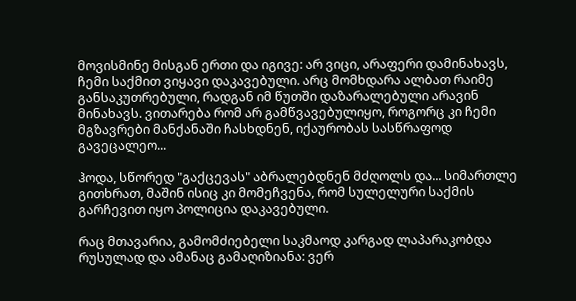მოვისმინე მისგან ერთი და იგივე: არ ვიცი, არაფერი დამინახავს, ჩემი საქმით ვიყავი დაკავებული. არც მომხდარა ალბათ რაიმე განსაკუთრებული, რადგან იმ წუთში დაზარალებული არავინ მინახავს. ვითარება რომ არ გამწვავებულიყო, როგორც კი ჩემი მგზავრები მანქანაში ჩასხდნენ, იქაურობას სასწრაფოდ გავეცალეო...

ჰოდა, სწორედ "გაქცევას" აბრალებდნენ მძღოლს და... სიმართლე გითხრათ, მაშინ ისიც კი მომეჩვენა, რომ სულელური საქმის გარჩევით იყო პოლიცია დაკავებული.

რაც მთავარია, გამომძიებელი საკმაოდ კარგად ლაპარაკობდა რუსულად და ამანაც გამაღიზიანა: ვერ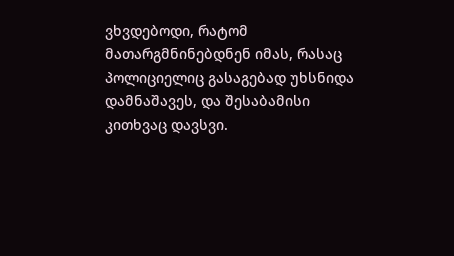ვხვდებოდი, რატომ მათარგმნინებდნენ იმას, რასაც პოლიციელიც გასაგებად უხსნიდა დამნაშავეს, და შესაბამისი კითხვაც დავსვი.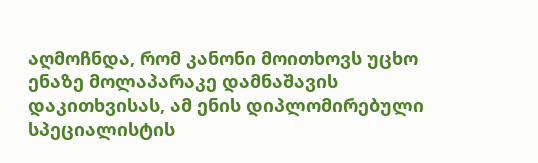აღმოჩნდა, რომ კანონი მოითხოვს უცხო ენაზე მოლაპარაკე დამნაშავის დაკითხვისას, ამ ენის დიპლომირებული სპეციალისტის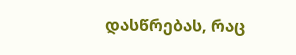დასწრებას, რაც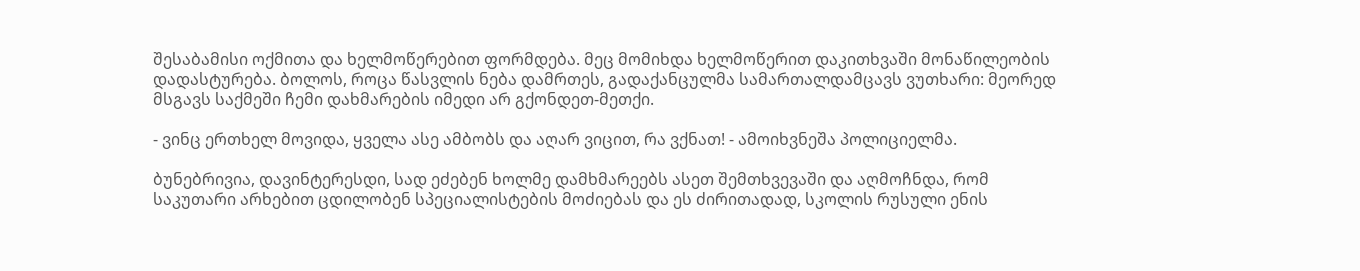შესაბამისი ოქმითა და ხელმოწერებით ფორმდება. მეც მომიხდა ხელმოწერით დაკითხვაში მონაწილეობის დადასტურება. ბოლოს, როცა წასვლის ნება დამრთეს, გადაქანცულმა სამართალდამცავს ვუთხარი: მეორედ მსგავს საქმეში ჩემი დახმარების იმედი არ გქონდეთ-მეთქი.

- ვინც ერთხელ მოვიდა, ყველა ასე ამბობს და აღარ ვიცით, რა ვქნათ! - ამოიხვნეშა პოლიციელმა.

ბუნებრივია, დავინტერესდი, სად ეძებენ ხოლმე დამხმარეებს ასეთ შემთხვევაში და აღმოჩნდა, რომ საკუთარი არხებით ცდილობენ სპეციალისტების მოძიებას და ეს ძირითადად, სკოლის რუსული ენის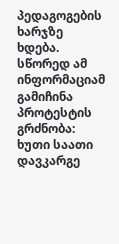პედაგოგების ხარჯზე ხდება. სწორედ ამ ინფორმაციამ გამიჩინა პროტესტის გრძნობა: ხუთი საათი დავკარგე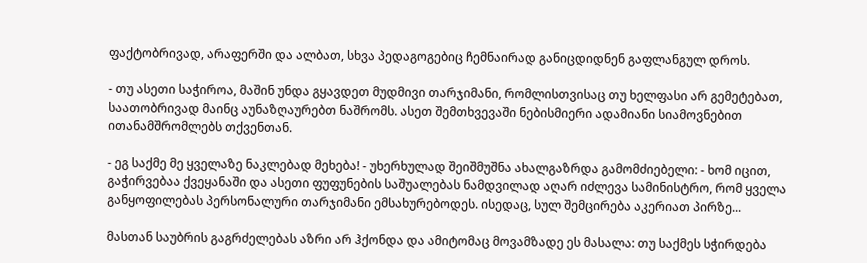ფაქტობრივად, არაფერში და ალბათ, სხვა პედაგოგებიც ჩემნაირად განიცდიდნენ გაფლანგულ დროს.

- თუ ასეთი საჭიროა, მაშინ უნდა გყავდეთ მუდმივი თარჯიმანი, რომლისთვისაც თუ ხელფასი არ გემეტებათ, საათობრივად მაინც აუნაზღაურებთ ნაშრომს. ასეთ შემთხვევაში ნებისმიერი ადამიანი სიამოვნებით ითანამშრომლებს თქვენთან.

- ეგ საქმე მე ყველაზე ნაკლებად მეხება! - უხერხულად შეიშმუშნა ახალგაზრდა გამომძიებელი: - ხომ იცით, გაჭირვებაა ქვეყანაში და ასეთი ფუფუნების საშუალებას ნამდვილად აღარ იძლევა სამინისტრო, რომ ყველა განყოფილებას პერსონალური თარჯიმანი ემსახურებოდეს. ისედაც, სულ შემცირება აკერიათ პირზე...

მასთან საუბრის გაგრძელებას აზრი არ ჰქონდა და ამიტომაც მოვამზადე ეს მასალა: თუ საქმეს სჭირდება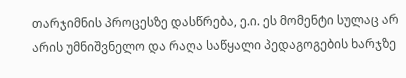თარჯიმნის პროცესზე დასწრება, ე.ი. ეს მომენტი სულაც არ არის უმნიშვნელო და რაღა საწყალი პედაგოგების ხარჯზე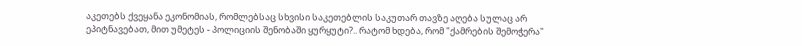აკეთებს ქვეყანა ეკონომიას, რომლებსაც სხვისი საკეთებლის საკუთარ თავზე აღება სულაც არ ეპიტნავებათ, მით უმეტეს - პოლიციის შენობაში ყურყუტი?.. რატომ ხდება, რომ "ქამრების შემოჭერა"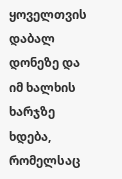ყოველთვის დაბალ დონეზე და იმ ხალხის ხარჯზე ხდება, რომელსაც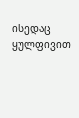ისედაც ყულფივით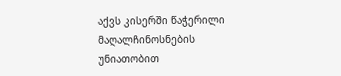აქვს კისერში წაჭერილი მაღალჩინოსნების უნიათობით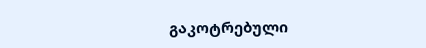გაკოტრებული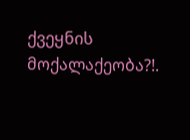ქვეყნის მოქალაქეობა?!.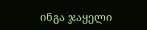ინგა ჯაყელი